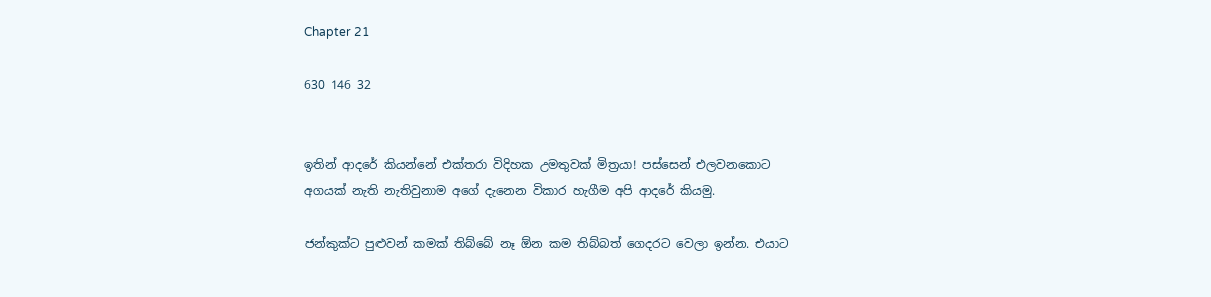Chapter 21

630 146 32


ඉතින් ආදරේ කියන්නේ එක්තරා විදිහක උමතුවක් මිත්‍රයා! පස්සෙන් එලවනකොට අගයක් නැති නැතිවුනාම අගේ දැනෙන විකාර හැගීම අපි ආදරේ කියමු.

ජන්කුක්ට පුළුවන් කමක් තිබ්බේ නෑ ඕන කම තිබ්බත් ගෙදරට වෙලා ඉන්න. එයාට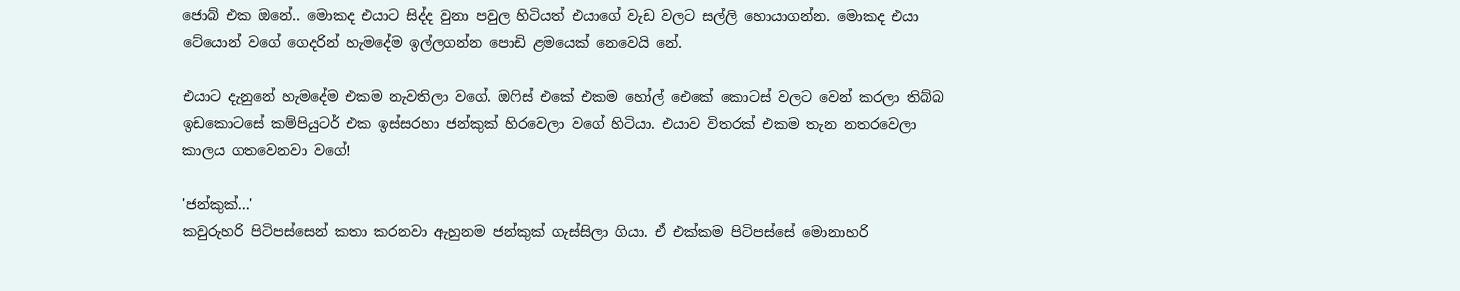ජොබ් එක ඔනේ.. මොකද එයාට සිද්ද වුනා පවුල හිටියත් එයාගේ වැඩ වලට සල්ලි හොයාගන්න. මොකද එයා ටේයොන් වගේ ගෙදරින් හැමදේම ඉල්ලගන්න පොඩි ළමයෙක් නෙවෙයි නේ.

එයාට දැනුනේ හැමදේම එකම නැවතිලා වගේ. ඔෆිස් එකේ එකම හෝල් ඓකේ කොටස් වලට වෙන් කරලා තිබ්බ ඉඩකොටසේ කම්පියුටර් එක ඉස්සරහා ජන්කුක් හිරවෙලා වගේ හිටියා. එයාව විතරක් එකම තැන නතරවෙලා කාලය ගතවෙනවා වගේ!

'ජන්කුක්...'
කවුරුහරි පිටිපස්සෙන් කතා කරනවා ඇහුනම ජන්කුක් ගැස්සිලා ගියා. ඒ එක්කම පිටිපස්සේ මොනාහරි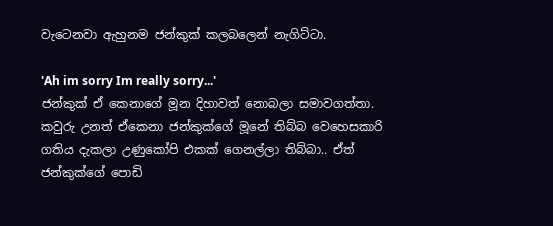වැටෙනවා ඇහුනම ජන්කුක් කලබලෙන් නැගිට්ටා.

'Ah im sorry Im really sorry...'
ජන්කුක් ඒ කෙනාගේ මූන දිහාවත් නොබලා සමාවගත්තා. කවුරු උනත් ඒකෙනා ජන්කුක්ගේ මූනේ තිබ්බ වෙහෙසකාරි ගතිය දැකලා උණුකෝපි එකක් ගෙනල්ලා තිබ්බා.. ඒත් ජන්කුක්ගේ පොඩි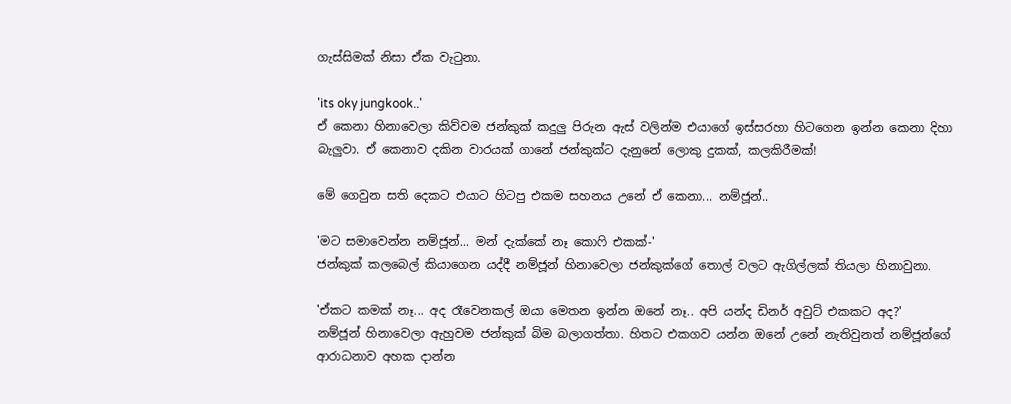ගැස්සිමක් නිසා ඒක වැටුනා.

'its oky jungkook..'
ඒ කෙනා හිනාවෙලා කිව්වම ජන්කුක් කදුලු පිරුන ඇස් වලින්ම එයාගේ ඉස්සරහා හිටගෙන ඉන්න කෙනා දිහා බැලුවා. ඒ කෙනාව දකින වාරයක් ගානේ ජන්කුක්ට දැනුනේ ලොකු දුකක්, කලකිරීමක්!

මේ ගෙවුන සති දෙකට එයාට හිටපු එකම සහනය උනේ ඒ කෙනා... නම්ජූන්..

'මට සමාවෙන්න නම්ජූන්... මන් දැක්කේ නෑ කොෆි එකක්-'
ජන්කුක් කලබෙල් කියාගෙන යද්දී නම්ජූන් හිනාවෙලා ජන්කුක්ගේ තොල් වලට ඇගිල්ලක් තියලා හිනාවුනා.

'ඒකට කමක් නෑ... අද රෑවෙනකල් ඔයා මෙතන ඉන්න ඔනේ නෑ.. අපි යන්ද ඩිනර් අවුට් එකකට අද?'
නම්ජූන් හිනාවෙලා ඇහුවම ජන්කුක් බිම බලාගත්තා. හිතට එකගව යන්න ඔනේ උනේ නැතිවුනත් නම්ජූන්ගේ ආරාධනාව අහක දාන්න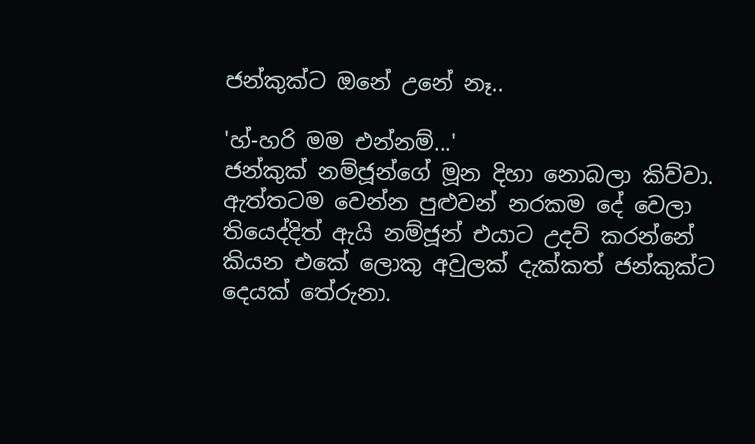ජන්කුක්ට ඔනේ උනේ නෑ..

'හ්-හරි මම එන්නම්...'
ජන්කුක් නම්ජූන්ගේ මූන දිහා නොබලා කිව්වා. ඇත්තටම වෙන්න පුළුවන් නරකම දේ වෙලා තියෙද්දිත් ඇයි නම්ජූන් එයාට උදව් කරන්නේ කියන එකේ ලොකු අවුලක් දැක්කත් ජන්කුක්ට දෙයක් තේරුනා.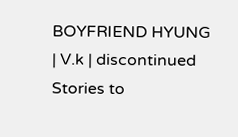BOYFRIEND HYUNG | V.k | discontinued Stories to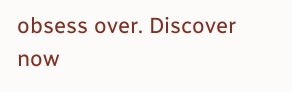obsess over. Discover now